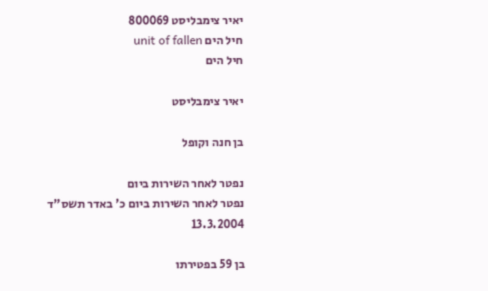יאיר צימבליסט 800069
חיל הים unit of fallen
חיל הים

יאיר צימבליסט

בן חנה וקופל

נפטר לאחר השירות ביום
נפטר לאחר השירות ביום כ' באדר תשס"ד
13.3.2004

בן 59 בפטירתו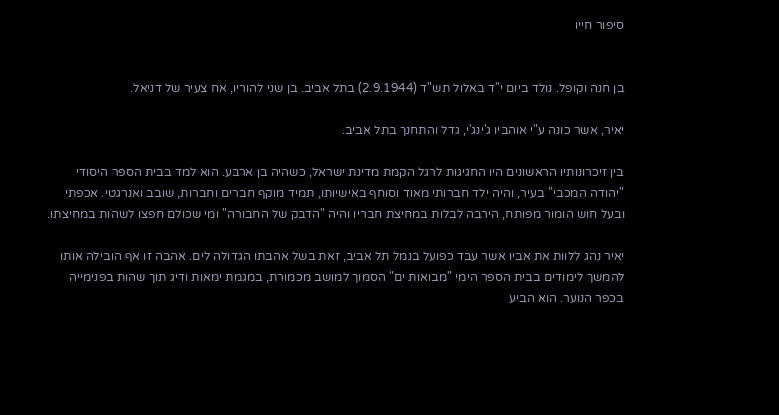סיפור חייו


בן חנה וקופל. נולד ביום י"ד באלול תש"ד (2.9.1944) בתל אביב. בן שני להוריו, אח צעיר של דניאל.

יאיר, אשר כונה ע"י אוהביו ג'ינג'י, גדל והתחנך בתל אביב.

בין זיכרונותיו הראשונים היו החגיגות לרגל הקמת מדינת ישראל, כשהיה בן ארבע. הוא למד בבית הספר היסודי "יהודה המכבי" בעיר, והיה ילד חברותי מאוד וסוחף באישיותו, תמיד מוקף חברים וחברות, שובב ואנרגטי. אכפתי ובעל חוש הומור מפותח, הירבה לבלות במחיצת חבריו והיה "הדבק של החבורה" ומי שכולם חפצו לשהות במחיצתו.

יאיר נהג ללוות את אביו אשר עבד כפועל בנמל תל אביב, זאת בשל אהבתו הגדולה לים. אהבה זו אף הובילה אותו להמשך לימודים בבית הספר הימי "מבואות ים" הסמוך למושב מכמורת, במגמת ימאות ודיג תוך שהות בפנימייה בכפר הנוער. הוא הביע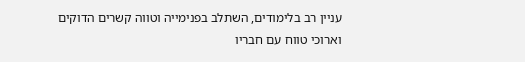עניין רב בלימודים, השתלב בפנימייה וטווה קשרים הדוקים וארוכי טווח עם חבריו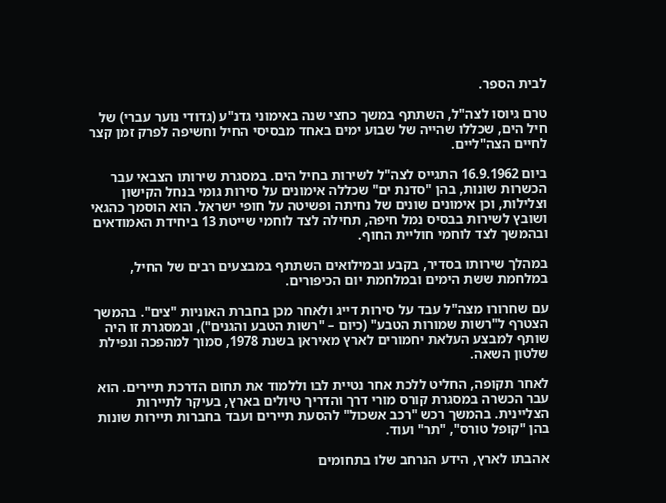לבית הספר.

טרם גיוסו לצה"ל, השתתף במשך כחצי שנה באימוני גדנ"ע (גדודי נוער עברי) של חיל הים, שכללו שהייה של שבוע ימים באחד מבסיסי החיל וחשיפה לפרק זמן קצר לחיים הצה"ליים.

ביום 16.9.1962 התגייס לצה"ל לשירות בחיל הים. במסגרת שירותו הצבאי עבר הכשרות שונות, בהן "סדנת ים" שכללה אימונים על סירות גומי בנחל הקישון וצלילות, וכן אימונים שונים של נחיתה ופשיטה על חופי ישראל. הוא הוסמך כהגאי ושובץ לשירות בבסיס נמל חיפה, תחילה לצד לוחמי שייטת 13 ביחידת האמודאים ובהמשך לצד לוחמי חוליית החוף.

במהלך שירותו בסדיר, בקבע ובמילואים השתתף במבצעים רבים של החיל, במלחמת ששת הימים ובמלחמת יום הכיפורים.

עם שחרורו מצה"ל עבד על סירות דייג ולאחר מכן בחברת האוניות "צים". בהמשך הצטרף ל"רשות שמורות הטבע" (כיום – "רשות הטבע והגנים"), ובמסגרת זו היה שותף למבצע העלאת יחמורים לארץ מאיראן בשנת 1978, סמוך למהפכה ונפילת שלטון השאה.

לאחר תקופה, החליט ללכת אחר נטיית לבו וללמוד את תחום הדרכת תיירים. הוא עבר הכשרה במסגרת קורס מורי דרך והדריך טיולים בארץ, בעיקר לתיירות הצליינית. בהמשך רכש "רכב אשכול" להסעת תיירים ועבד בחברות תיירות שונות בהן "קופל טורס", "תר" ועוד.

אהבתו לארץ, הידע הנרחב שלו בתחומים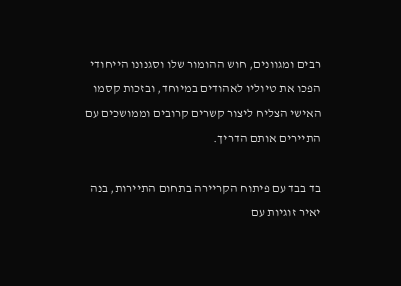רבים ומגוונים, חוש ההומור שלו וסגנונו הייחודי הפכו את טיוליו לאהודים במיוחד, ובזכות קסמו האישי הצליח ליצור קשרים קרובים וממושכים עם התיירים אותם הדריך.

בד בבד עם פיתוח הקריירה בתחום התיירות, בנה יאיר זוגיות עם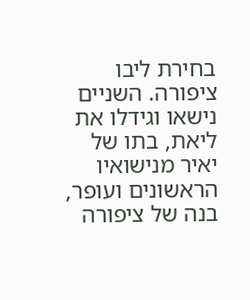בחירת ליבו ציפורה. השניים נישאו וגידלו את ליאת, בתו של יאיר מנישואיו הראשונים ועופר, בנה של ציפורה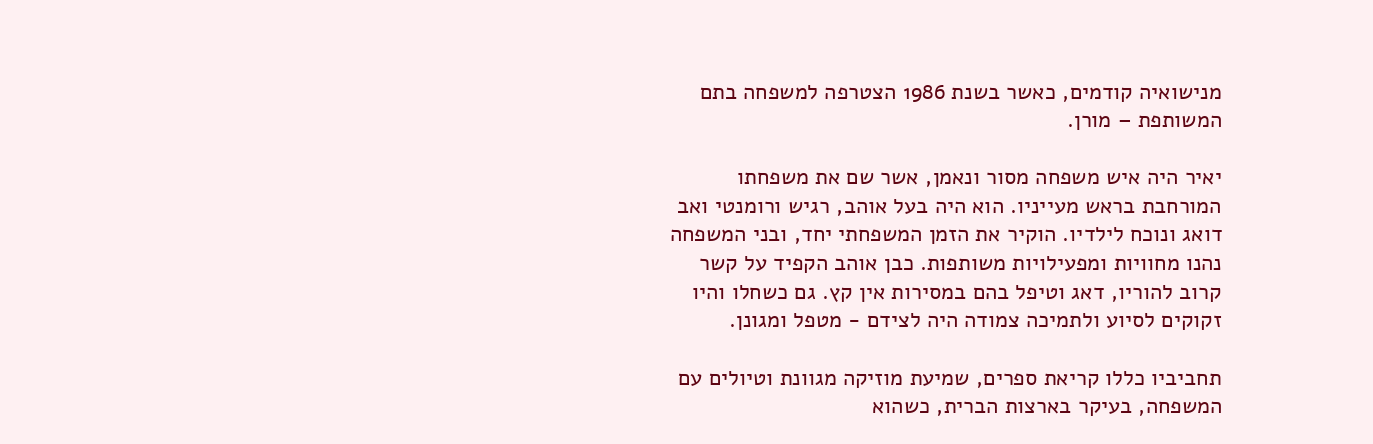מנישואיה קודמים, כאשר בשנת 1986 הצטרפה למשפחה בתם המשותפת – מורן.

יאיר היה איש משפחה מסור ונאמן, אשר שם את משפחתו המורחבת בראש מעייניו. הוא היה בעל אוהב, רגיש ורומנטי ואב דואג ונוכח לילדיו. הוקיר את הזמן המשפחתי יחד, ובני המשפחה נהנו מחוויות ומפעילויות משותפות. כבן אוהב הקפיד על קשר קרוב להוריו, דאג וטיפל בהם במסירות אין קץ. גם כשחלו והיו זקוקים לסיוע ולתמיכה צמודה היה לצידם - מטפל ומגונן.

תחביביו כללו קריאת ספרים, שמיעת מוזיקה מגוונת וטיולים עם המשפחה, בעיקר בארצות הברית, כשהוא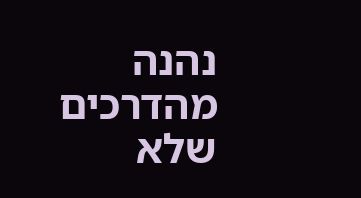נהנה מהדרכים שלא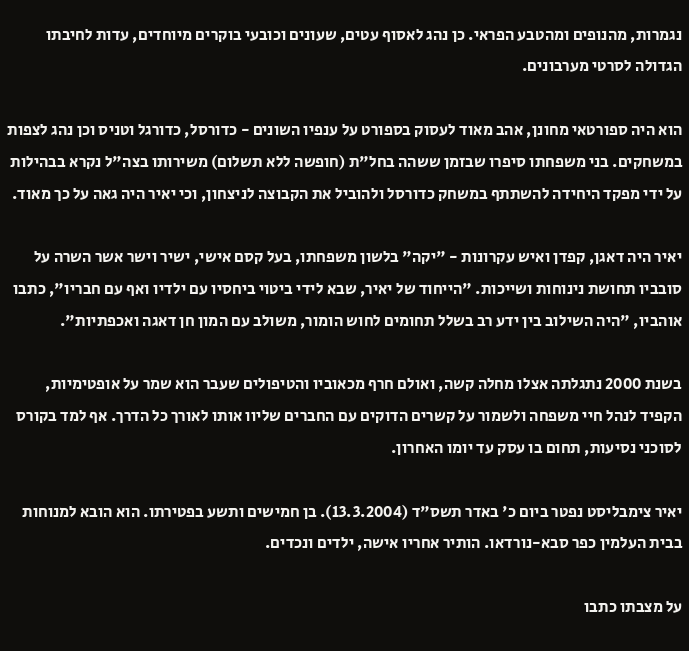נגמרות, מהנופים ומהטבע הפראי. כן נהג לאסוף עטים, שעונים וכובעי בוקרים מיוחדים, עדות לחיבתו הגדולה לסרטי מערבונים.

הוא היה ספורטאי מחונן, אהב מאוד לעסוק בספורט על ענפיו השונים - כדורסל, כדורגל וטניס וכן נהג לצפות במשחקים. בני משפחתו סיפרו שבזמן ששהה בחל"ת (חופשה ללא תשלום) משירותו בצה"ל נקרא בבהילות על ידי מפקד היחידה להשתתף במשחק כדורסל ולהוביל את הקבוצה לניצחון, וכי יאיר היה גאה על כך מאוד.

יאיר היה דאגן, קפדן ואיש עקרונות - "יקה" בלשון משפחתו, בעל קסם אישי, ישיר וישר אשר השרה על סובביו תחושת נינוחות ושייכות. "הייחוד של יאיר, שבא לידי ביטוי ביחסיו עם ילדיו ואף עם חבריו", כתבו אוהביו, "היה השילוב בין ידע רב בשלל תחומים לחוש הומור, משולב עם המון חן דאגה ואכפתיות".

בשנת 2000 נתגלתה אצלו מחלה קשה, ואולם חרף מכאוביו והטיפולים שעבר הוא שמר על אופטימיות, הקפיד לנהל חיי משפחה ולשמור על קשרים הדוקים עם החברים שליוו אותו לאורך כל הדרך. אף למד בקורס לסוכני נסיעות, תחום בו עסק עד יומו האחרון.

יאיר צימבליסט נפטר ביום כ' באדר תשס"ד (13.3.2004). בן חמישים ותשע בפטירתו. הוא הובא למנוחות בבית העלמין כפר סבא-נורדאו. הותיר אחריו אישה, ילדים ונכדים.

על מצבתו כתבו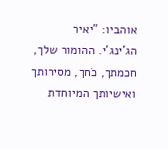אוהביו: "יאיר הג'ינג'י. ההומור שלך, חכמתך, כֹחך, מסירותך ואישיותך המיוחדת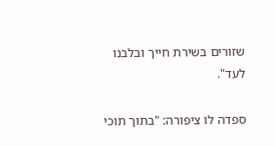שזורים בשירת חייך ובלבנו לעד".

ספדה לו ציפורה: "בתוך תוכי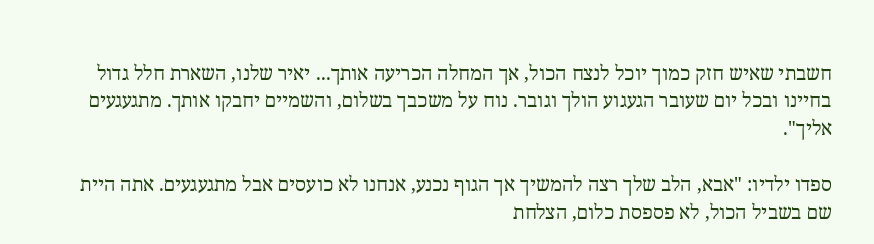חשבתי שאיש חזק כמוך יוכל לנצח הכול, אך המחלה הכריעה אותך... יאיר שלנו, השארת חלל גדול בחיינו ובכל יום שעובר הגעגוע הולך וגובר. נוח על משכבך בשלום, והשמיים יחבקו אותך. מתגעגעים אליך".

ספדו ילדיו: "אבא, הלב שלך רצה להמשיך אך הגוף נכנע, אנחנו לא כועסים אבל מתגעגעים. אתה היית שם בשביל הכול, לא פספסת כלום, הצלחת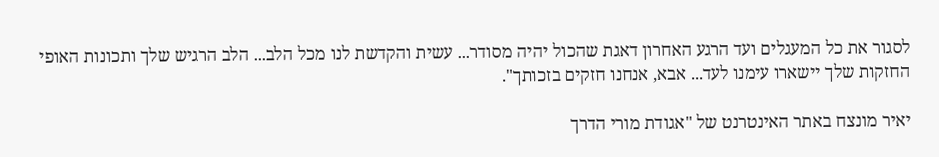לסגור את כל המעגלים ועד הרגע האחרון דאגת שהכול יהיה מסודר... עשית והקדשת לנו מכל הלב... הלב הרגיש שלך ותכונות האופי החזקות שלך יישארו עימנו לעד... אבא, אנחנו חזקים בזכותך".

יאיר מונצח באתר האינטרנט של "אגודת מורי הדרך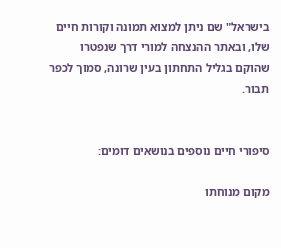בישראל" שם ניתן למצוא תמונה וקורות חיים שלו, ובאתר ההנצחה למורי דרך שנפטרו שהוקם בגליל התחתון בעין שרונה, סמוך לכפר תבור.


סיפורי חיים נוספים בנושאים דומים:

מקום מנוחתו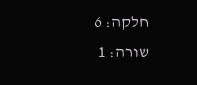חלקה: 6
שורה: 1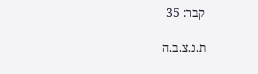קבר: 35

ת.נ.צ.ב.ה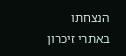הנצחתו באתרי זיכרון